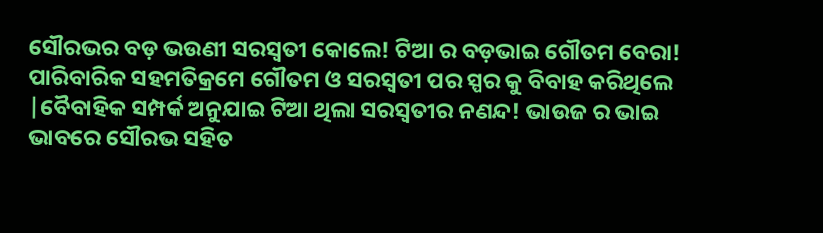ସୌରଭର ବଡ଼ ଭଉଣୀ ସରସ୍ଵତୀ କୋଲେ! ଟିଆ ର ବଡ଼ଭାଇ ଗୌତମ ବେରା! ପାରିବାରିକ ସହମତିକ୍ରମେ ଗୌତମ ଓ ସରସ୍ଵତୀ ପର ସ୍ପର କୁ ବିବାହ କରିଥିଲେ |ବୈବାହିକ ସମ୍ପର୍କ ଅନୁଯାଇ ଟିଆ ଥିଲା ସରସ୍ଵତୀର ନଣନ୍ଦ! ଭାଉଜ ର ଭାଇ ଭାବରେ ସୌରଭ ସହିତ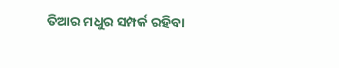ତିଆର ମଧୁର ସମ୍ପର୍କ ରହିବା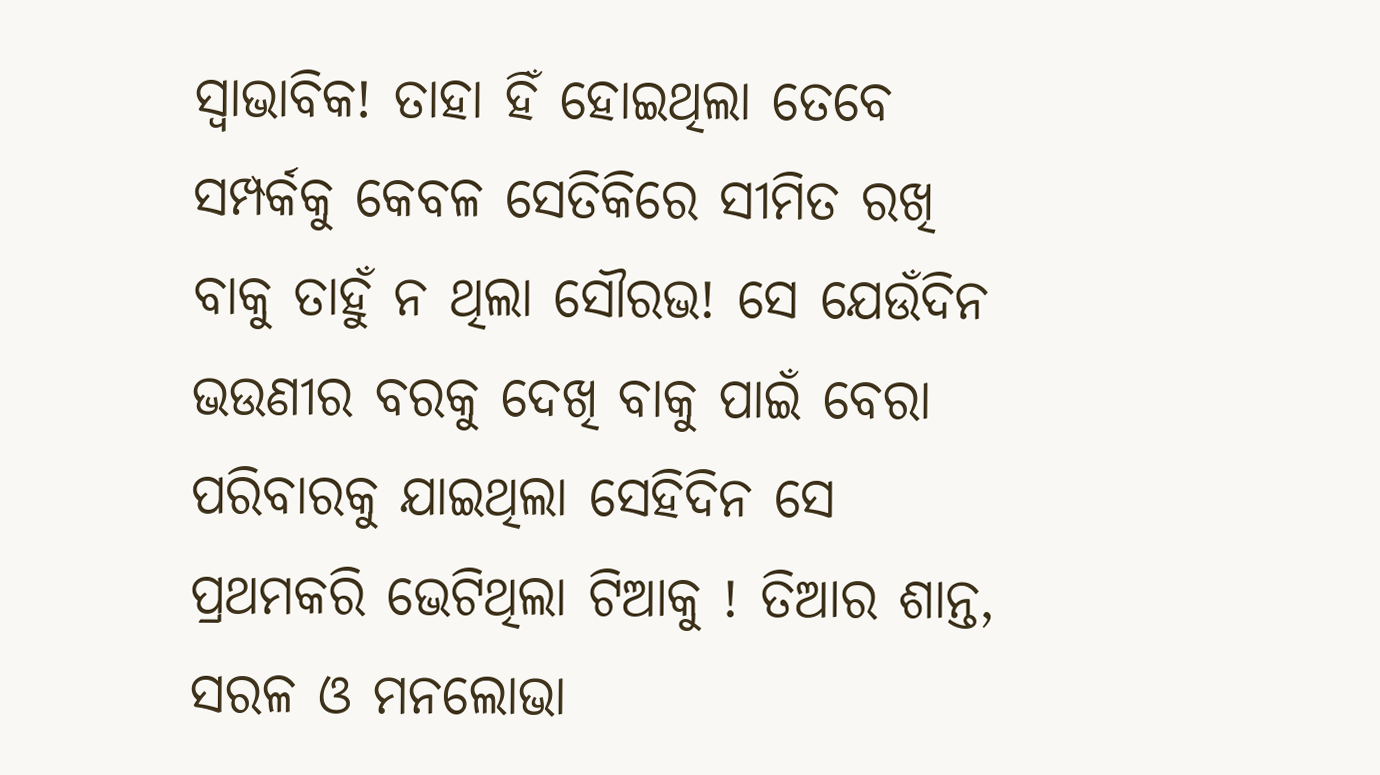ସ୍ୱାଭାବିକ! ତାହା ହିଁ ହୋଇଥିଲା ତେବେ ସମ୍ପର୍କକୁ କେବଳ ସେତିକିରେ ସୀମିତ ରଖି ବାକୁ ତାହୁଁ ନ ଥିଲା ସୌରଭ! ସେ ଯେଉଁଦିନ ଭଉଣୀର ବରକୁ ଦେଖି ବାକୁ ପାଇଁ ବେରା ପରିବାରକୁ ଯାଇଥିଲା ସେହିଦିନ ସେ ପ୍ରଥମକରି ଭେଟିଥିଲା ଟିଆକୁ ! ତିଆର ଶାନ୍ତ, ସରଳ ଓ ମନଲୋଭା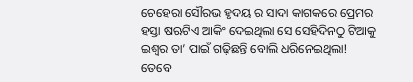ଚେହେରା ସୌରଭ ହୃଦୟ ର ସାଦା କାଗକରେ ପ୍ରେମର ହସ୍ତା ଷଋଟିଏ ଆକିଂ ଦେଇଥିଲା ସେ ସେହିଦିନଠୁ ଟିଆକୁ ଇଶ୍ୱର ତା’ ପାଇଁ ଗଢ଼ିଛନ୍ତି ବୋଲି ଧରିନେଇଥିଲା!
ତେବେ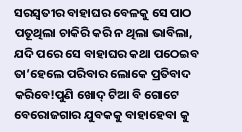ସରସ୍ଵତୀର ବାହାଘର ବେଳକୁ ସେ ପାଠ ପତୂଥିଲା ଚାକିରି କରି ନ ଥିଲା ଭାବିଲା, ଯଦି ପରେ ସେ ବାହାଘର କଥା ପଠେଇବ ତା’ହେଲେ ପରିବାର ଲୋକେ ପ୍ରତିବାଦ କରିବେ!ପୁଣି ଖୋଦ୍ ଟିଆ ବି ଗୋଟେ ବେରୋଜଗାର ଯୁବକକୁ ବାହାହେବା କୁ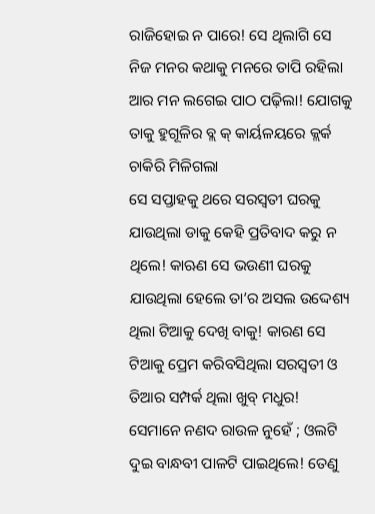ରାଜିହୋଇ ନ ପାରେ! ସେ ଥିଲାଗି ସେ ନିଜ ମନର କଥାକୁ ମନରେ ତାପି ରହିଲା ଆର ମନ ଲଗେଇ ପାଠ ପଢ଼ିଲା! ଯୋଗକୁ ତାକୁ ହୁଗୂଳିର ବ୍ଲ କ୍ କାର୍ୟଳୟରେ କ୍ଲର୍କ ଚାକିରି ମିଳିଗଲା
ସେ ସପ୍ତାହକୁ ଥରେ ସରସ୍ଵତୀ ଘରକୁ ଯାଉଥିଲା ଡାକୁ କେହି ପ୍ରତିବାଦ କରୁ ନ ଥିଲେ! କାଋଣ ସେ ଭଉଣୀ ଘରକୁ ଯାଉଥିଲା ହେଲେ ତା’ର ଅସଲ ଉଦ୍ଦେଶ୍ୟ ଥିଲା ଟିଆକୁ ଦେଖି ବାକୁ! କାରଣ ସେ ଟିଆକୁ ପ୍ରେମ କରିବସିଥିଲା ସରସ୍ଵତୀ ଓ ତିଆର ସମ୍ପର୍କ ଥିଲା ଖୁବ୍ ମଧୁର! ସେମାନେ ନଣଦ ରାଉଳ ନୁହେଁ ; ଓଲଟି ଦୁଇ ବାନ୍ଧବୀ ପାଳଟି ପାଇଥିଲେ! ତେଣୁ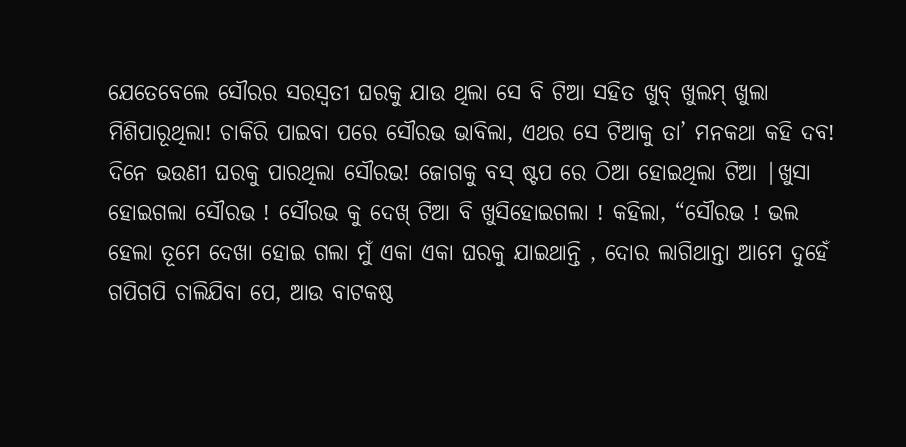ଯେତେବେଲେ ସୌରର ସରସ୍ଵତୀ ଘରକୁ ଯାଉ ଥିଲା ସେ ବି ଟିଆ ସହିତ ଖୁବ୍ ଖୁଲମ୍ ଖୁଲା ମିଶିପାରୂଥିଲା! ଚାକିରି ପାଇବା ପରେ ସୌରଭ ଭାବିଲା, ଏଥର ସେ ଟିଆକୁ ତା’ ମନକଥା କହି ଦବ! ଦିନେ ଭଉଣୀ ଘରକୁ ପାରଥିଲା ସୌରଭ! ଜୋଗକୁ ବସ୍ ଷ୍ଟପ ରେ ଠିଆ ହୋଇଥିଲା ଟିଆ |ଖୁସା ହୋଇଗଲା ସୌରଭ ! ସୌରଭ କୁ ଦେଖ୍ ଟିଆ ବି ଖୁସିହୋଇଗଲା ! କହିଲା, “ସୌରଭ ! ଭଲ ହେଲା ତୂମେ ଦେଖା ହୋଇ ଗଲା ମୁଁ ଏକା ଏକା ଘରକୁ ଯାଇଥାନ୍ତି , ଦୋର ଲାଗିଥାନ୍ତା ଆମେ ଦୁହେଁ ଗପିଗପି ଚାଲିଯିବା ପେ, ଆଉ ବାଟକଷ୍ଠ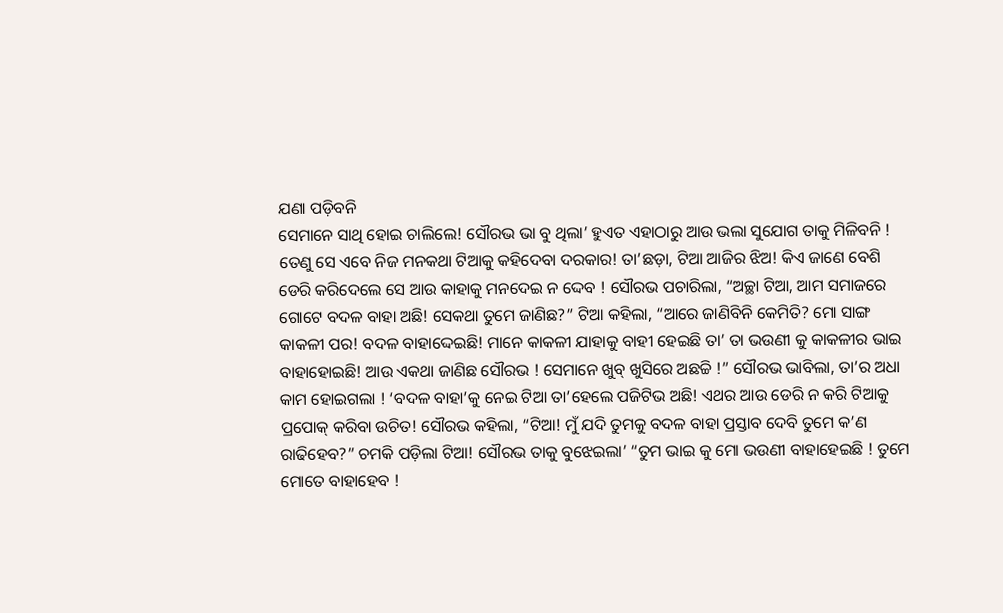ଯଣା ପଡ଼ିବନି
ସେମାନେ ସାଥି ହୋଇ ଚାଲିଲେ! ସୌରଭ ଭା ବୁ ଥିଲା’ ହୁଏତ ଏହାଠାରୁ ଆଉ ଭଲା ସୁଯୋଗ ତାକୁ ମିଳିବନି ! ତେଣୁ ସେ ଏବେ ନିଜ ମନକଥା ଟିଆକୁ କହିଦେବା ଦରକାର! ତା’ଛଡ଼ା, ଟିଆ ଆଜିର ଝିଅ! କିଏ ଜାଣେ ବେଶି ଡେରି କରିଦେଲେ ସେ ଆଉ କାହାକୁ ମନଦେଇ ନ ଦ୍ଦେବ ! ସୌରଭ ପଚାରିଲା, “ଅଚ୍ଛା ଟିଆ, ଆମ ସମାଜରେ ଗୋଟେ ବଦଳ ବାହା ଅଛି! ସେକଥା ତୁମେ ଜାଣିଛ?” ଟିଆ କହିଲା, “ଆରେ ଜାଣିବିନି କେମିତି? ମୋ ସାଙ୍ଗ କାକଳୀ ପର! ବଦଳ ବାହାଦ୍ଦେଇଛି! ମାନେ କାକଳୀ ଯାହାକୁ ବାହୀ ହେଇଛି ତା’ ତା ଭଉଣୀ କୁ କାକଳୀର ଭାଇ ବାହାହୋଇଛି! ଆଉ ଏକଥା ଜାଣିଛ ସୌରଭ ! ସେମାନେ ଖୁବ୍ ଖୁସିରେ ଅଛଚ୍ଚି !” ସୌରଭ ଭାବିଲା, ତା’ର ଅଧା କାମ ହୋଇଗଲା ! ‘ବଦଳ ବାହା’କୁ ନେଇ ଟିଆ ତା’ହେଲେ ପଜିଟିଭ ଅଛି! ଏଥର ଆଉ ଡେରି ନ କରି ଟିଆକୁ ପ୍ରପୋକ୍ କରିବା ଉଚିତ! ସୌରଭ କହିଲା, “ଟିଆ! ମୁଁ ଯଦି ତୁମକୁ ବଦଳ ବାହା ପ୍ରସ୍ତାବ ଦେବି ତୁମେ କ’ଣ ରାଢିହେବ?” ଚମକି ପଡ଼ିଲା ଟିଆ! ସୌରଭ ତାକୁ ବୁଝେଇଲା’ “ତୁମ ଭାଇ କୁ ମୋ ଭଉଣୀ ବାହାହେଇଛି ! ତୁମେ ମୋତେ ବାହାହେବ !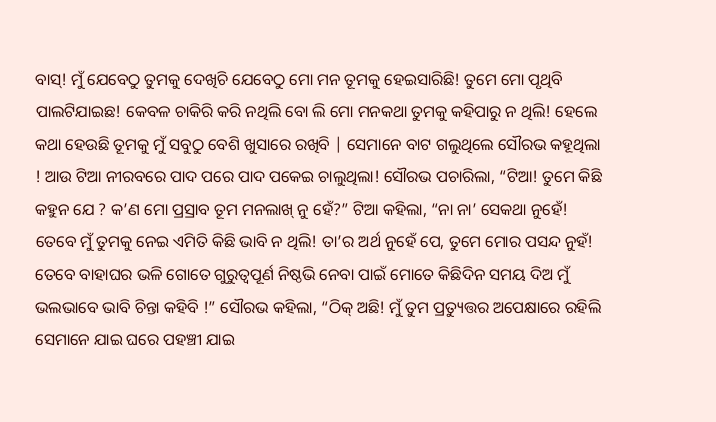ବାସ୍! ମୁଁ ଯେବେଠୁ ତୁମକୁ ଦେଖିଚି ଯେବେଠୁ ମୋ ମନ ତୂମକୁ ହେଇସାରିଛି! ତୁମେ ମୋ ପୃଥିବି ପାଲଟିଯାଇଛ! କେବଳ ଚାକିରି କରି ନଥିଲି ବୋ ଲି ମୋ ମନକଥା ତୁମକୁ କହିପାରୁ ନ ଥିଲି! ହେଲେ କଥା ହେଉଛି ତୂମକୁ ମୁଁ ସବୁଠୁ ବେଶି ଖୁସାରେ ରଖିବି | ସେମାନେ ବାଟ ଗଲୁଥିଲେ ସୌରଭ କହୂଥିଲା ! ଆଉ ଟିଆ ନୀରବରେ ପାଦ ପରେ ପାଦ ପକେଇ ଚାଲୁଥିଲା! ସୌରଭ ପଚାରିଲା, “ଟିଆ! ତୁମେ କିଛି କହୁନ ଯେ ? କ’ଣ ମୋ ପ୍ରସ୍ରାବ ତୂମ ମନଲାଖ୍ ନୁ ହେଁ?” ଟିଆ କହିଲା, “ନା ନା’ ସେକଥା ନୁହେଁ! ତେବେ ମୁଁ ତୁମକୁ ନେଇ ଏମିତି କିଛି ଭାବି ନ ଥିଲି! ତା’ର ଅର୍ଥ ନୁହେଁ ପେ, ତୁମେ ମୋର ପସନ୍ଦ ନୁହଁ! ତେବେ ବାହାଘର ଭଳି ଗୋତେ ଗୁରୁତ୍ଵପୂର୍ଣ ନିଷ୍ଠଭି ନେବା ପାଇଁ ମୋତେ କିଛିଦିନ ସମୟ ଦିଅ ମୁଁ ଭଲଭାବେ ଭାବି ଚିନ୍ତା କହିବି !” ସୌରଭ କହିଲା, “ଠିକ୍ ଅଛି! ମୁଁ ତୁମ ପ୍ରତ୍ୟୁତ୍ତର ଅପେକ୍ଷାରେ ରହିଲି ସେମାନେ ଯାଇ ଘରେ ପହଞ୍ଚୀ ଯାଇ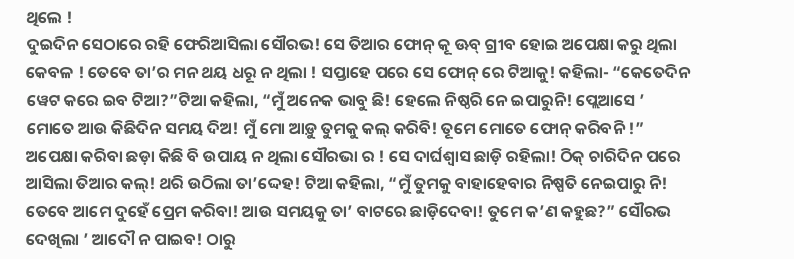ଥିଲେ !
ଦୁଇଦିନ ସେଠାରେ ରହି ଫେରିଆସିଲା ସୌରଭ! ସେ ତିଆର ଫୋନ୍ କୂ ଊବ୍ ଗ୍ରୀବ ହୋଇ ଅପେକ୍ଷା କରୁ ଥିଲା କେବଳ ! ତେବେ ତା’ର ମନ ଥୟ ଧରୂ ନ ଥିଲା ! ସପ୍ତାହେ ପରେ ସେ ଫୋନ୍ ରେ ଟିଆକୁ! କହିଲା- “କେତେଦିନ ୱେଟ କରେ ଇବ ଟିଆ?”ଟିଆ କହିଲା, “ମୁଁ ଅନେକ ଭାବୁ ଛି! ହେଲେ ନିଷ୍ଠରି ନେ ଇପାରୁନି! ପ୍ଲେଆସେ ’ ମୋତେ ଆଉ କିଛିଦିନ ସମୟ ଦିଅ! ମୁଁ ମୋ ଆଡ଼ୁ ତୁମକୁ କଲ୍ କରିବି! ତୂମେ ମୋତେ ଫୋନ୍ କରିବନି !”
ଅପେକ୍ଷା କରିବା ଛଡ଼ା କିଛି ବି ଉପାୟ ନ ଥିଲା ସୌରଭା ର ! ସେ ଦାର୍ଘଶ୍ବାସ ଛାଡ଼ି ରହିଲା! ଠିକ୍ ଚାରିଦିନ ପରେ ଆସିଲା ତିଆର କଲ୍! ଥରି ଉଠିଲା ତା’ଦ୍ଦେହ! ଟିଆ କହିଲା, “ମୁଁ ତୁମକୁ ବାହାହେବାର ନିଷ୍ପତି ନେଇପାରୁ ନି! ତେବେ ଆମେ ଦୁହେଁ ପ୍ରେମ କରିବା! ଆଉ ସମୟକୁ ତା’ ବାଟରେ ଛାଡ଼ିଦେବା! ତୁମେ କ’ଣ କହୁଛ?” ସୌରଭ ଦେଖିଲା ’ ଆଦୌ ନ ପାଇବ! ଠାରୁ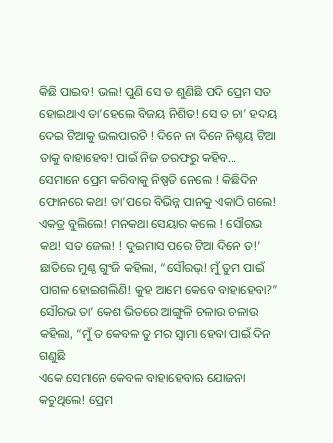କିଛି ପାଇବ! ଭଲ! ପୁଣି ସେ ତ ଶୁଣିଛି ପଦି ପ୍ରେମ ସତ ହୋଇଥାଏ ତା’ହେଲେ ବିଜୟ ନିଶିତ! ସେ ତ ଚା’ ହଦୟ ଦେଇ ଟିଆକୁ ଭଲପାରଚି ! ଦିନେ ନା ଦିନେ ନିଶ୍ଚୟ ଟିଆ ତାକୁ ବାହାହେବ! ପାଇଁ ନିଜ ତରଫରୁ କହିବ...
ସେମାନେ ପ୍ରେମ କରିବାକୁ ନିଷ୍ପତି ନେଲେ ! କିଛିଦିନ ଫୋନରେ କଥ! ତା’ପରେ ବିଭିନ୍ନ ପାନକୁ ଏକାଠି ଗଲେ! ଏକତ୍ର ବୁଲିଲେ! ମନକଥା ସେୟାର କଲେ ! ସୌରଭ କଥ! ସତ ଜେଲ! ! ଦୁଇମାସ ପରେ ଟିଆ ଦିନେ ତ!’ ଛାତିରେ ମୁଣ୍ଠ ଗୁଂଜି କହିଲା, “ସୌରଭ୍! ମୁଁ ତୁମ ପାଇଁ ପାଗଳ ହୋଇଗଲିଣି! କୁହ ଆମେ କେବେ ବାହାହେବା?” ସୌରଭ ତା’ କେଶ ଭିତରେ ଆଙ୍ଗୁଳି ଚଳାଉ ଚଳାଉ କହିଲା, “ମୁଁ ତ କେବଳ ତୁ ମର ସ୍ୱାମା ହେବା ପାଇଁ ଦିନ ଗଣୁଛି
ଏକେ ସେମାନେ କେବଳ ବାହାହେବାଋ ଯୋଜନା କଚୁଥିଲେ! ପ୍ରେମ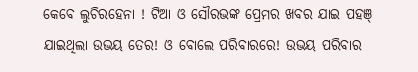କେବେ ଲୁଚିରହେନା ! ଟିଆ ଓ ସୌରଭଙ୍କ ପ୍ରେମର ଖବର ଯାଇ ପହଞ୍ ଯାଇଥିଲା ଉଭୟ ତେର! ଓ ବୋଲେ ପରିବାରରେ! ଉଭୟ ପରିବାର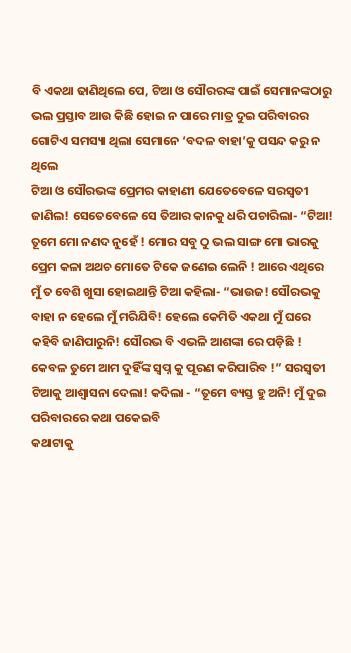ବି ଏକଥା ଢାଣିଥିଲେ ପେ, ଟିଆ ଓ ସୌରରଙ୍କ ପାଇଁ ସେମାନଙ୍କଠାରୁ ଭଲ ପ୍ରସ୍ତାବ ଆଉ କିଛି ହୋଇ ନ ପାରେ ମାତ୍ର ଦୁଇ ପରିବାରର ଗୋଟିଏ ସମସ୍ୟା ଥିଲା ସେମାନେ ‘ବଦଳ ବାହା’କୁ ପସନ୍ଦ କରୁ ନ ଥିଲେ
ଟିଆ ଓ ସୌରଭଙ୍କ ପ୍ରେମର କାହାଣୀ ଯେତେବେଳେ ସରସ୍ଵତୀ ଜାଣିଲ! ସେତେବେଳେ ସେ ତିଆର କାନକୁ ଧରି ପଚାରିଲା- “ଟିଆ! ତୂମେ ମୋ ନଣଦ ନୁହେଁ ! ମୋର ସବୁ ଠୁ ଭଲ ସାଙ୍ଗ ମୋ ଭାରକୁ ପ୍ରେମ କଳା ଅଥଚ ମୋତେ ଟିକେ ଜଣେଇ ଲେନି ! ଆରେ ଏଥିରେ ମୁଁ ତ ବେଶି ଖୁସା ହୋଇଥାନ୍ତି ଟିଆ କହିଲା- “ଭାଉଜ! ସୌରଭକୁ ବାହା ନ ହେଲେ ମୁଁ ମରିଯିବି! ହେଲେ କେମିତି ଏକଥା ମୁଁ ଘରେ କହିବି ଜାଣିପାରୁନି! ସୌରଭ ବି ଏଭଳି ଆଶଙ୍କା ରେ ପଡ଼ିଛି ! କେବଳ ତୁମେ ଆମ ଦୁହିଁଙ୍କ ସ୍ବପ୍ନ କୁ ପୂରଣ କରିପାରିବ !” ସରସ୍ଵତୀ ଟିଆକୁ ଆଶ୍ବାସନା ଦେଲା! କଦିଲା - “ତୂମେ ବ୍ୟସ୍ତ ହୁ ଅନି! ମୁଁ ଦୁଇ ପରିବାରରେ କଥା ପକେଇବି
କଥାଟାକୁ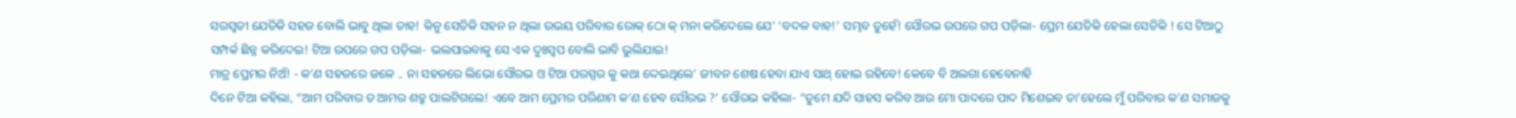ସରସ୍ଵତୀ ଯେତିକି ସହଜ ବୋଲି ଭାବୁ ଥିଲା ତାହ! କିନୁ ସେତିକି ସହନ ନ ଥିଲା ଉଭୟ ପରିବାର ରୋକ୍ ଠୋ କ୍ ମନା କରିଦେଲେ ଯେ’ ‘ବଦଳ ବାହ!’ ସମ୍ଭବ ତୁହେଁ! ସୌରଭ ଉପରେ ଗପ ପଡ଼ିଲା- ପ୍ରେମ ଯେତିକି ହେଲା ସେତିକି ! ସେ ଟିଆଠୁ ସମ୍ପର୍କ ଛିନ୍ନ କରିଦେଇ! ଟିଆ ଉପରେ ଗପ ପଡ଼ିଲା- ଭଲପାଇବାକୁ ସେ ଏକ ଦୁଃସ୍ଵପ ବୋଲି ଭାବି ଭୁଲିଯାଇ!
ମାତ୍ର ପ୍ରେମର ନିଅଁ! - କ’ଣ ସହଜରେ ଜଳେ .. ନା ସହଜରେ ଲିଭୋ ସୌରଭ ଓ ଟିଆ ପରସ୍ପର କୁ କଥା ଦ୍ଦେଇଥିଲେ’ ଜୀବନ ଶେଷ ହେବା ଯାଏ ସାଥ୍ ହୋଇ ରହିବେ! କେବେ ବି ଅଲଗା ହେବେନାହି
ଦିନେ ଟିଆ କହିଲା, “ଆମ ପରିବାର ତ ଆମର ଶତ୍ରୁ ପାଲଟିଗଲେ! ଏବେ ଆମ ପ୍ରେମର ପରିଣାମ କ’ଣ ହେବ ସୌରଭ ?’ ସୌରଭ କହିଲା- “ତୁମେ ଯଦି ସାହସ କରିବ ଆଉ ମୋ ପାଦରେ ପାଦ ମିଶେଇବ ତା’ହେଲେ ମୁଁ ପରିବାର କ’ଣ ସମାଜକୁ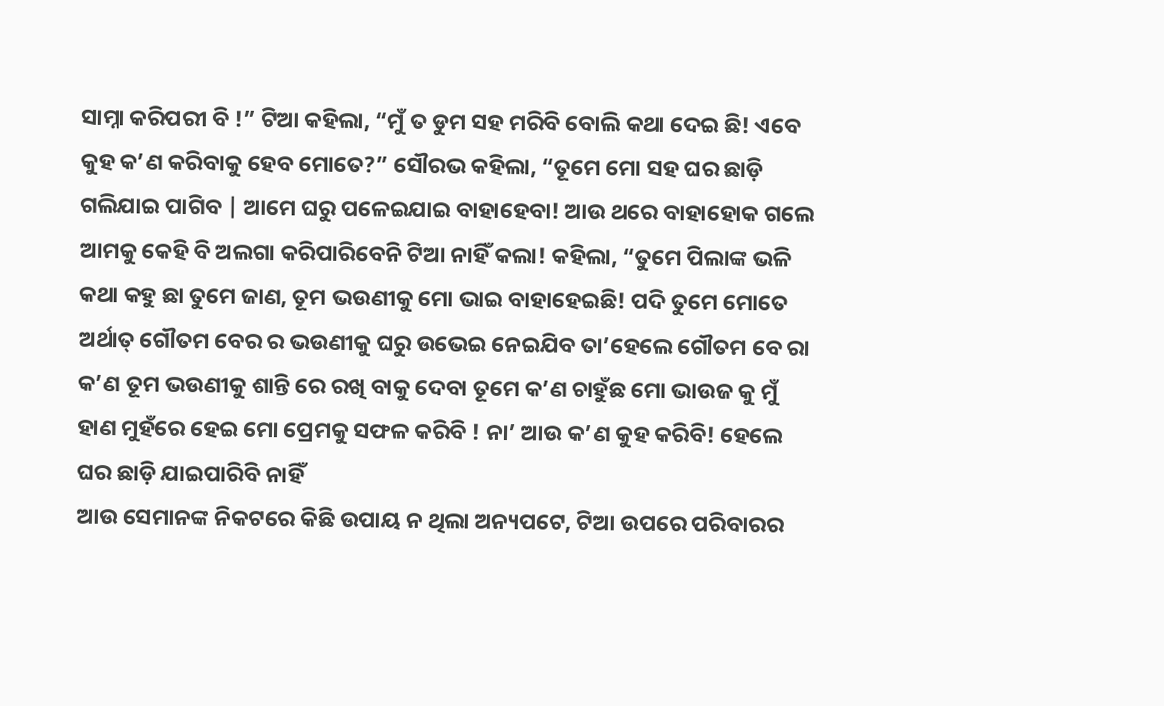ସାମ୍ନା କରିପରୀ ବି !” ଟିଆ କହିଲା, “ମୁଁ ତ ଡୁମ ସହ ମରିବି ବୋଲି କଥା ଦେଇ ଛି! ଏବେ କୁହ କ’ଣ କରିବାକୁ ହେବ ମୋତେ?” ସୌରଭ କହିଲା, “ତୂମେ ମୋ ସହ ଘର ଛାଡ଼ି ଗଲିଯାଇ ପାଗିବ | ଆମେ ଘରୁ ପଳେଇଯାଇ ବାହାହେବା! ଆଉ ଥରେ ବାହାହୋକ ଗଲେ ଆମକୁ କେହି ବି ଅଲଗା କରିପାରିବେନି ଟିଆ ନାହିଁ କଲା! କହିଲା, “ତୁମେ ପିଲାଙ୍କ ଭଳି କଥା କହୁ ଛା ତୁମେ ଜାଣ, ତୂମ ଭଉଣୀକୁ ମୋ ଭାଇ ବାହାହେଇଛି! ପଦି ତୁମେ ମୋତେ ଅର୍ଥାତ୍ ଗୌତମ ବେର ର ଭଉଣୀକୁ ଘରୁ ଉଭେଇ ନେଇଯିବ ତା’ହେଲେ ଗୌତମ ବେ ରା କ’ଣ ତୂମ ଭଉଣୀକୁ ଶାନ୍ତି ରେ ରଖି ବାକୁ ଦେବା ତୂମେ କ’ଣ ଚାହୁଁଛ ମୋ ଭାଉଜ କୁ ମୁଁ ହାଣ ମୁହଁରେ ହେଇ ମୋ ପ୍ରେମକୁ ସଫଳ କରିବି ! ନା’ ଆଉ କ’ଣ କୁହ କରିବି! ହେଲେ ଘର ଛାଡ଼ି ଯାଇପାରିବି ନାହିଁ
ଆଉ ସେମାନଙ୍କ ନିକଟରେ କିଛି ଉପାୟ ନ ଥିଲା ଅନ୍ୟପଟେ, ଟିଆ ଉପରେ ପରିବାରର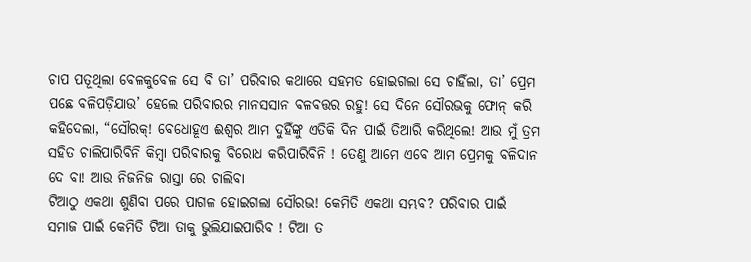ଚାପ ପତୂଥିଲା ବେଳକୁବେଳ ସେ ବି ତା’ ପରିବାର କଥାରେ ସହମତ ହୋଇଗଲା ସେ ଚାହିଁଲା, ତା’ ପ୍ରେମ ପଛେ ବଳିପଡ଼ିଯାଉ’ ହେଲେ ପରିବାରର ମାନସସାନ ବଳବତ୍ତର ରହୁ! ସେ ଦିନେ ସୌରଭକୁ ଫୋନ୍ କରି କହିଦେଲା, “ସୌରକ୍! ବେଧୋହୂଏ ଈଶ୍ଵର ଆମ ଦୁହିଁଙ୍କୁ ଏତିକି ଦିନ ପାଇଁ ତିଆରି କରିଥିଲେ! ଆଉ ମୁଁ ତ୍ରମ ସହିତ ଚାଲିପାରିବିନି କିମ୍ବା ପରିବାରକୁ ବିରୋଧ କରିପାରିବିନି ! ତେଣୁ ଆମେ ଏବେ ଆମ ପ୍ରେମକୁ ବଳିଦାନ ଦେ ବା! ଆଉ ନିଜନିଜ ରାସ୍ତା ରେ ଚାଲିବା
ଟିଆଠୁ ଏକଥା ଶୁଣିବା ପରେ ପାଗଳ ହୋଇଗଲା ସୌରଭ! କେମିତି ଏକଥା ସମ୍ଭବ? ପରିବାର ପାଇଁ ସମାଜ ପାଇଁ କେମିତି ଟିଆ ତାକୁ ଭୁଲିଯାଇପାରିବ ! ଟିଆ ତ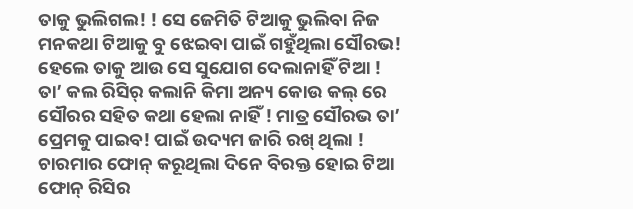ତାକୁ ଭୁଲିଗଲ! ! ସେ ଜେମିତି ଟିଆକୁ ଭୁଲିବା ନିଜ ମନକଥା ଟିଆକୁ ବୁ ଝେଇବା ପାଇଁ ଗହୁଁଥିଲା ସୌରଭ! ହେଲେ ତାକୁ ଆଉ ସେ ସୁଯୋଗ ଦେଲାନାହିଁ ଟିଆ ! ତା’ କଲ ରିସିର୍ କଲାନି କିମା ଅନ୍ୟ କୋଉ କଲ୍ ରେ ସୌରର ସହିତ କଥା ହେଲା ନାହିଁ ! ମାତ୍ର ସୌରଭ ତା’ ପ୍ରେମକୁ ପାଇବ! ପାଇଁ ଉଦ୍ୟମ ଜାରି ରଖ୍ ଥିଲା ! ଚାରମାର ଫୋନ୍ କରୂଥିଲା ଦିନେ ବିରକ୍ତ ହୋଇ ଟିଆ ଫୋନ୍ ରିସିର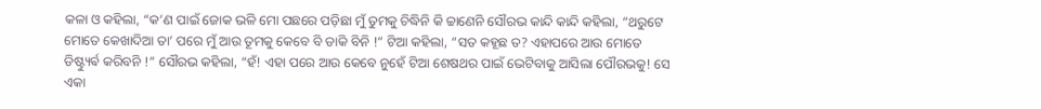କଳା ଓ କହିଲା, “କ’ଣ ପାଇଁ ଜୋକ ଭଳି ମୋ ପଛରେ ପଡ଼ିଛା ମୁଁ ତୁମକୁ ଚିଦ୍ଧିନି କି ଚ୍ଚାଣେନି ସୌରଭ କାନ୍ଦି କାନ୍ଦି କହିଲା, “ଥରୁଟେ ମୋତେ କେଖାଦିଆ ତା’ ପରେ ମୁଁ ଆଉ ତୂମକୁ କେବେ ବି ଡାକି ବିନି !” ଟିଆ କହିଲା, “ସତ କହୂଛ ତ? ଏହାପରେ ଆଉ ମୋତେ ଡିଷ୍ଟ୍ୟୁର୍ଵ କରିବନି !” ସୌରଭ କହିଲା, “ହଁ! ଏହା ପରେ ଆଉ କେବେ ନୁହେଁ ଟିଆ ଶେଷଥର ପାଇଁ ଭେଟିବାକୁ ଆସିଲା ପୌରଭକୁ! ସେ ଏକା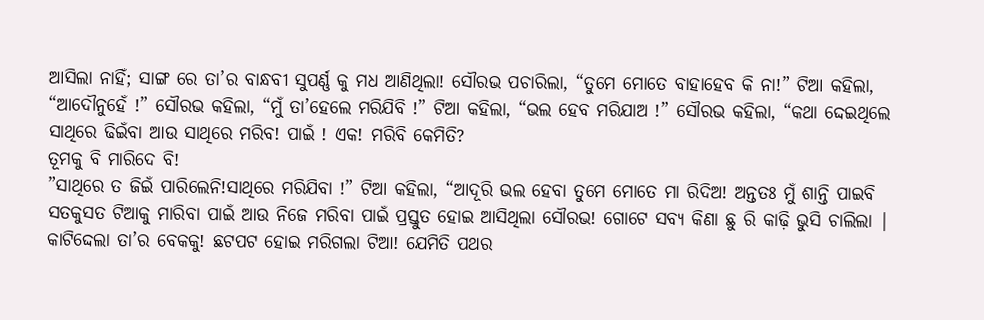ଆସିଲା ନାହିଁ; ସାଙ୍ଗ ରେ ତା’ର ବାନ୍ଧବୀ ସୁପର୍ଣ୍ଣ କୁ ମଧ ଆଣିଥିଲା! ସୌରଭ ପଚାରିଲା, “ତୁମେ ମୋତେ ବାହାହେବ କି ନା!” ଟିଆ କହିଲା, “ଆଦୌନୁହେଁ !” ସୌରଭ କହିଲା, “ମୁଁ ତା’ହେଲେ ମରିଯିବି !” ଟିଆ କହିଲା, “ଭଲ ହେବ ମରିଯାଅ !” ସୌରଭ କହିଲା, “କଥା ଦ୍ଦେଇଥିଲେ ସାଥିରେ ଢିଇଁବା ଆଉ ସାଥିରେ ମରିବ! ପାଇଁ ! ଏକ! ମରିବି କେମିତି?
ତୂମକୁ ବି ମାରିଦେ ବି!
”ସାଥିରେ ତ ଜିଇଁ ପାରିଲେନି!ସାଥିରେ ମରିଯିବା !” ଟିଆ କହିଲା, “ଆଦୂରି ଭଲ ହେବା ତୁମେ ମୋତେ ମା ରିଦିଅ! ଅନ୍ତତଃ ମୁଁ ଶାନ୍ତି ପାଇବି
ସତକୁସତ ଟିଆକୁ ମାରିବା ପାଇଁ ଆଉ ନିଜେ ମରିବା ପାଇଁ ପ୍ରସ୍ତୁତ ହୋଇ ଆସିଥିଲା ସୌରଭ! ଗୋଟେ ସବ୍ୟ କିଣା ଛୁ ରି କାଢ଼ି ଭୁସି ଚାଲିଲା | କାଟିଦ୍ଦେଲା ତା’ର ବେକକୁ! ଛଟପଟ ହୋଇ ମରିଗଲା ଟିଆ! ଯେମିତି ପଥର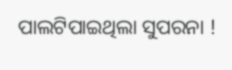ପାଲଟିପାଇଥିଲା ସୁପରନା !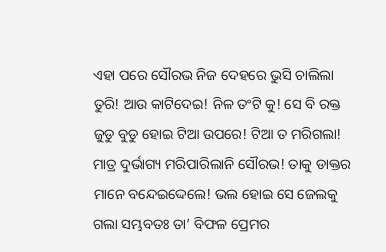ଏହା ପରେ ସୌରଭ ନିଜ ଦେହରେ ଭୁସି ଚାଲିଲା ତୁରି! ଆଉ କାଟିଦେଇ! ନିଳ ତଂଟି କୁ! ସେ ବି ରକ୍ତ ଜୁଡୁ ବୁଡୁ ହୋଇ ଟିଆ ଉପରେ! ଟିଆ ତ ମରିଗଲା! ମାତ୍ର ଦୁର୍ଭାଗ୍ୟ ମରିପାରିଲାନି ସୌରଭ! ତାକୁ ଡାକ୍ତର ମାନେ ବନ୍ଦେଇଦ୍ଦେଲେ! ଭଲ ହୋଇ ସେ ଜେଲକୁ ଗଲା ସମ୍ଭବତଃ ତା’ ବିଫଳ ପ୍ରେମର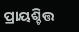ପ୍ରାୟଶ୍ଚିତ୍ତ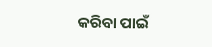କରିବା ପାଇଁ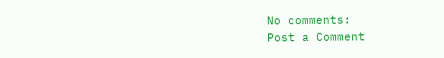No comments:
Post a Comment